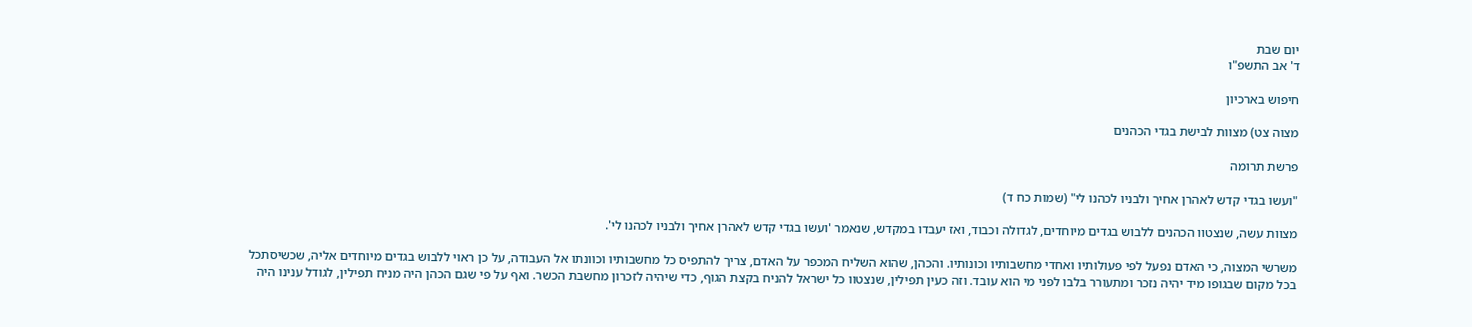יום שבת
ד' אב התשפ"ו

חיפוש בארכיון

מצוה צט) מצוות לבישת בגדי הכהנים

פרשת תרומה

"ועשו בגדי קדש לאהרן אחיך ולבניו לכהנו לי" (שמות כח ד)

מצוות עשה, שנצטוו הכהנים ללבוש בגדים מיוחדים, לגדולה וכבוד, ואז יעבדו במקדש, שנאמר 'ועשו בגדי קדש לאהרן אחיך ולבניו לכהנו לי'.

משרשי המצוה, כי האדם נפעל לפי פעולותיו ואחדי מחשבותיו וכונותיו. והכהן, שהוא השליח המכפר על האדם, צריך להתפיס כל מחשבותיו וכוונתו אל העבודה, על כן ראוי ללבוש בגדים מיוחדים אליה, שכשיסתכל בכל מקום שבגופו מיד יהיה נזכר ומתעורר בלבו לפני מי הוא עובד. וזה כעין תפילין, שנצטוו כל ישראל להניח בקצת הגוף, כדי שיהיה לזכרון מחשבת הכשר. ואף על פי שגם הכהן היה מניח תפילין, לגודל ענינו היה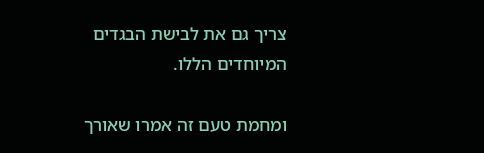צריך גם את לבישת הבגדים המיוחדים הללו.

ומחמת טעם זה אמרו שאורך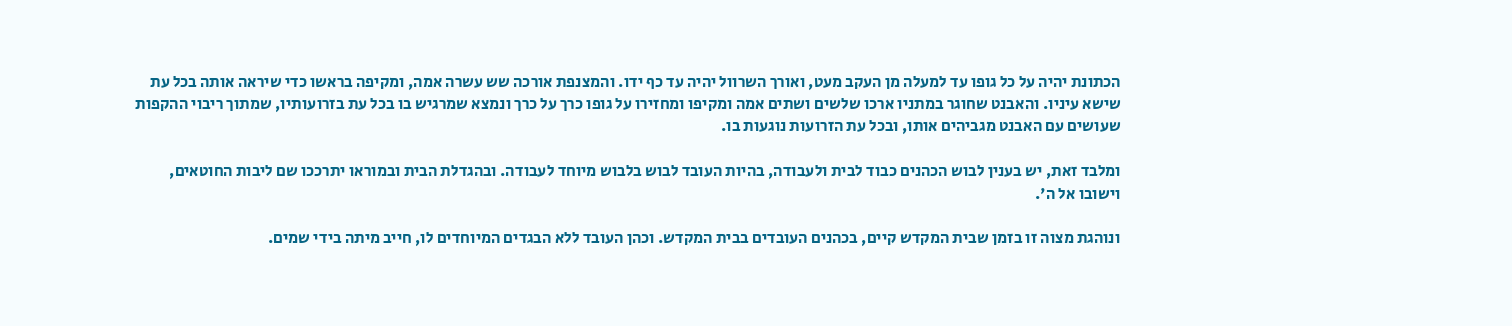הכתונת יהיה על כל גופו עד למעלה מן העקב מעט, ואורך השרוול יהיה עד כף ידו. והמצנפת אורכה שש עשרה אמה, ומקיפה בראשו כדי שיראה אותה בכל עת שישא עיניו. והאבנט שחוגר במתניו ארכו שלשים ושתים אמה ומקיפו ומחזירו על גופו כרך על כרך ונמצא שמרגיש בו בכל עת בזרועותיו, שמתוך ריבוי ההקפות שעושים עם האבנט מגביהים אותו, ובכל עת הזרועות נוגעות בו.

ומלבד זאת, יש בענין לבוש הכהנים כבוד לבית ולעבודה, בהיות העובד לבוש בלבוש מיוחד לעבודה. ובהגדלת הבית ובמוראו יתרככו שם ליבות החוטאים, וישובו אל ה'.

ונוהגת מצוה זו בזמן שבית המקדש קיים, בכהנים העובדים בבית המקדש. וכהן העובד ללא הבגדים המיוחדים לו, חייב מיתה בידי שמים.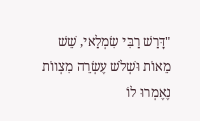"דָּרַשׁ רַבִּי שִׂמְלַאי, שֵׁשׁ מֵאוֹת וּשְׁלֹשׁ עֶשְׂרֵה מִצְווֹת נֶאֶמְרוּ לוֹ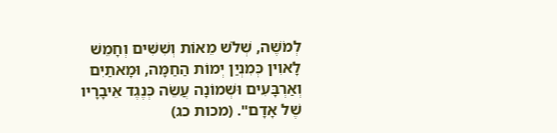לְמֹשֶׁה, שְׁלֹשׁ מֵאוֹת וְשִׁשִּׁים וְחָמֵשׁ לָאוִין כְּמִנְיַן יְמוֹת הַחַמָּה, וּמָאתַיִם וְאַרְבָּעִים וּשְׁמוֹנָה עֲשֵׂה כְּנֶגֶד אֵיבָרָיו שֶׁל אָדָם". (מכות כג)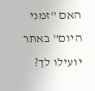האם "זמני היום" באתר יועילו לך?